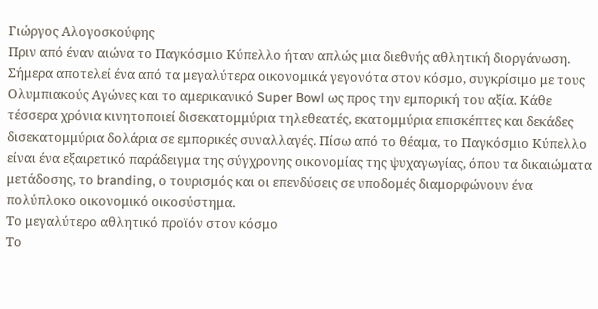Γιώργος Αλογοσκούφης
Πριν από έναν αιώνα το Παγκόσμιο Κύπελλο ήταν απλώς μια διεθνής αθλητική διοργάνωση. Σήμερα αποτελεί ένα από τα μεγαλύτερα οικονομικά γεγονότα στον κόσμο, συγκρίσιμο με τους Ολυμπιακούς Αγώνες και το αμερικανικό Super Bowl ως προς την εμπορική του αξία. Κάθε τέσσερα χρόνια κινητοποιεί δισεκατομμύρια τηλεθεατές, εκατομμύρια επισκέπτες και δεκάδες δισεκατομμύρια δολάρια σε εμπορικές συναλλαγές. Πίσω από το θέαμα, το Παγκόσμιο Κύπελλο είναι ένα εξαιρετικό παράδειγμα της σύγχρονης οικονομίας της ψυχαγωγίας, όπου τα δικαιώματα μετάδοσης, το branding, ο τουρισμός και οι επενδύσεις σε υποδομές διαμορφώνουν ένα πολύπλοκο οικονομικό οικοσύστημα.
Το μεγαλύτερο αθλητικό προϊόν στον κόσμο
Το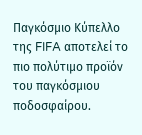Παγκόσμιο Κύπελλο της FIFA αποτελεί το πιο πολύτιμο προϊόν του παγκόσμιου ποδοσφαίρου.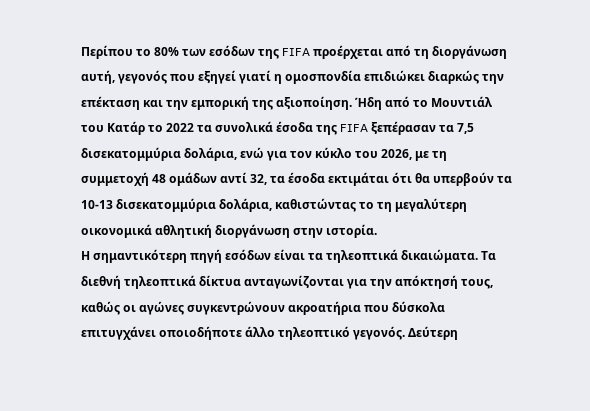Περίπου το 80% των εσόδων της FIFA προέρχεται από τη διοργάνωση αυτή, γεγονός που εξηγεί γιατί η ομοσπονδία επιδιώκει διαρκώς την επέκταση και την εμπορική της αξιοποίηση. Ήδη από το Μουντιάλ του Κατάρ το 2022 τα συνολικά έσοδα της FIFA ξεπέρασαν τα 7,5 δισεκατομμύρια δολάρια, ενώ για τον κύκλο του 2026, με τη συμμετοχή 48 ομάδων αντί 32, τα έσοδα εκτιμάται ότι θα υπερβούν τα 10-13 δισεκατομμύρια δολάρια, καθιστώντας το τη μεγαλύτερη οικονομικά αθλητική διοργάνωση στην ιστορία.
Η σημαντικότερη πηγή εσόδων είναι τα τηλεοπτικά δικαιώματα. Τα διεθνή τηλεοπτικά δίκτυα ανταγωνίζονται για την απόκτησή τους, καθώς οι αγώνες συγκεντρώνουν ακροατήρια που δύσκολα επιτυγχάνει οποιοδήποτε άλλο τηλεοπτικό γεγονός. Δεύτερη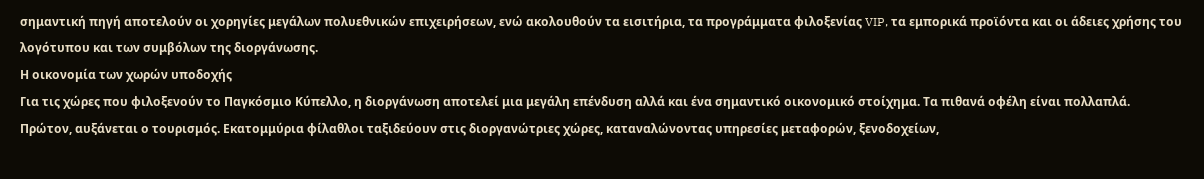σημαντική πηγή αποτελούν οι χορηγίες μεγάλων πολυεθνικών επιχειρήσεων, ενώ ακολουθούν τα εισιτήρια, τα προγράμματα φιλοξενίας VIP, τα εμπορικά προϊόντα και οι άδειες χρήσης του λογότυπου και των συμβόλων της διοργάνωσης.
Η οικονομία των χωρών υποδοχής
Για τις χώρες που φιλοξενούν το Παγκόσμιο Κύπελλο, η διοργάνωση αποτελεί μια μεγάλη επένδυση αλλά και ένα σημαντικό οικονομικό στοίχημα. Τα πιθανά οφέλη είναι πολλαπλά.
Πρώτον, αυξάνεται ο τουρισμός. Εκατομμύρια φίλαθλοι ταξιδεύουν στις διοργανώτριες χώρες, καταναλώνοντας υπηρεσίες μεταφορών, ξενοδοχείων,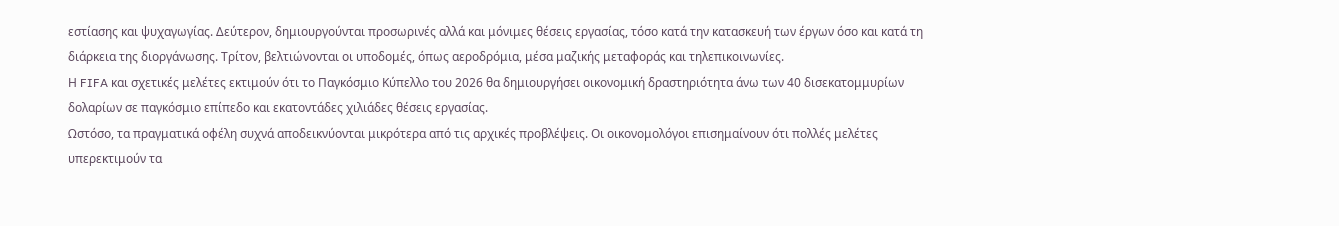εστίασης και ψυχαγωγίας. Δεύτερον, δημιουργούνται προσωρινές αλλά και μόνιμες θέσεις εργασίας, τόσο κατά την κατασκευή των έργων όσο και κατά τη διάρκεια της διοργάνωσης. Τρίτον, βελτιώνονται οι υποδομές, όπως αεροδρόμια, μέσα μαζικής μεταφοράς και τηλεπικοινωνίες.
Η FIFA και σχετικές μελέτες εκτιμούν ότι το Παγκόσμιο Κύπελλο του 2026 θα δημιουργήσει οικονομική δραστηριότητα άνω των 40 δισεκατομμυρίων δολαρίων σε παγκόσμιο επίπεδο και εκατοντάδες χιλιάδες θέσεις εργασίας.
Ωστόσο, τα πραγματικά οφέλη συχνά αποδεικνύονται μικρότερα από τις αρχικές προβλέψεις. Οι οικονομολόγοι επισημαίνουν ότι πολλές μελέτες υπερεκτιμούν τα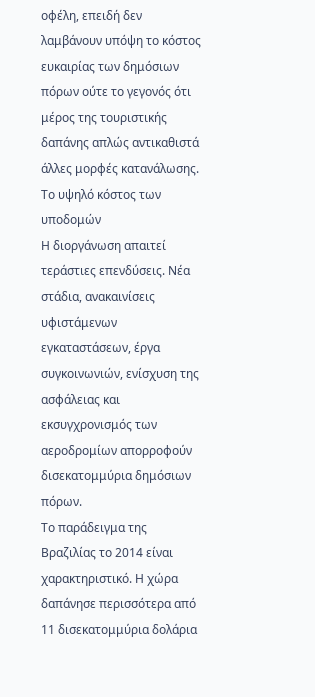οφέλη, επειδή δεν λαμβάνουν υπόψη το κόστος ευκαιρίας των δημόσιων πόρων ούτε το γεγονός ότι μέρος της τουριστικής δαπάνης απλώς αντικαθιστά άλλες μορφές κατανάλωσης.
Το υψηλό κόστος των υποδομών
Η διοργάνωση απαιτεί τεράστιες επενδύσεις. Νέα στάδια, ανακαινίσεις υφιστάμενων εγκαταστάσεων, έργα συγκοινωνιών, ενίσχυση της ασφάλειας και εκσυγχρονισμός των αεροδρομίων απορροφούν δισεκατομμύρια δημόσιων πόρων.
Το παράδειγμα της Βραζιλίας το 2014 είναι χαρακτηριστικό. Η χώρα δαπάνησε περισσότερα από 11 δισεκατομμύρια δολάρια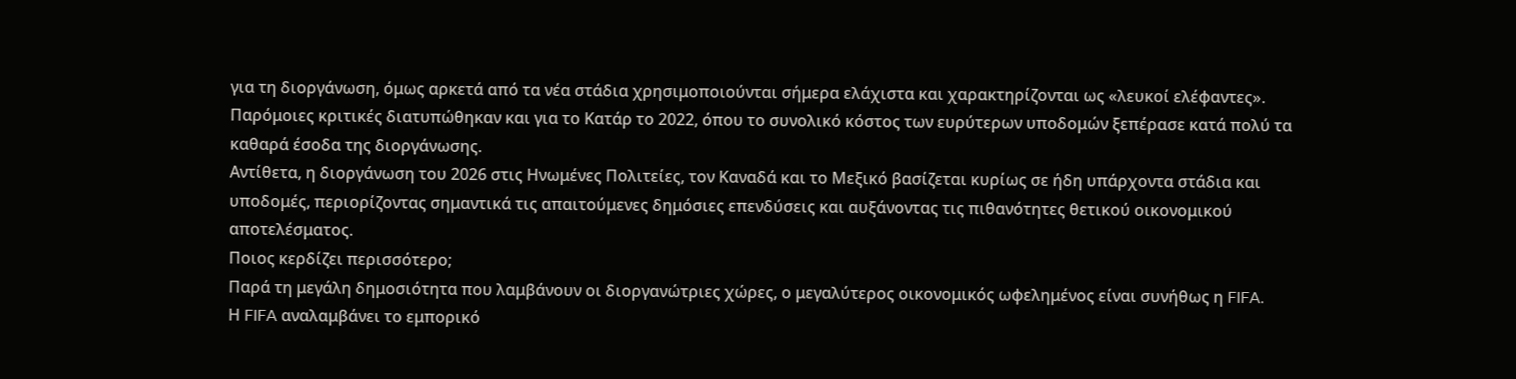για τη διοργάνωση, όμως αρκετά από τα νέα στάδια χρησιμοποιούνται σήμερα ελάχιστα και χαρακτηρίζονται ως «λευκοί ελέφαντες». Παρόμοιες κριτικές διατυπώθηκαν και για το Κατάρ το 2022, όπου το συνολικό κόστος των ευρύτερων υποδομών ξεπέρασε κατά πολύ τα καθαρά έσοδα της διοργάνωσης.
Αντίθετα, η διοργάνωση του 2026 στις Ηνωμένες Πολιτείες, τον Καναδά και το Μεξικό βασίζεται κυρίως σε ήδη υπάρχοντα στάδια και υποδομές, περιορίζοντας σημαντικά τις απαιτούμενες δημόσιες επενδύσεις και αυξάνοντας τις πιθανότητες θετικού οικονομικού αποτελέσματος.
Ποιος κερδίζει περισσότερο;
Παρά τη μεγάλη δημοσιότητα που λαμβάνουν οι διοργανώτριες χώρες, ο μεγαλύτερος οικονομικός ωφελημένος είναι συνήθως η FIFA.
Η FIFA αναλαμβάνει το εμπορικό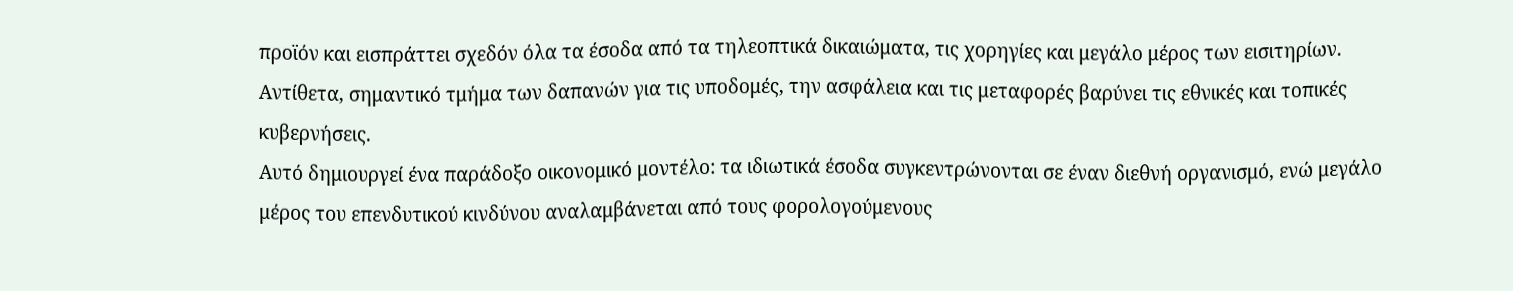προϊόν και εισπράττει σχεδόν όλα τα έσοδα από τα τηλεοπτικά δικαιώματα, τις χορηγίες και μεγάλο μέρος των εισιτηρίων. Αντίθετα, σημαντικό τμήμα των δαπανών για τις υποδομές, την ασφάλεια και τις μεταφορές βαρύνει τις εθνικές και τοπικές κυβερνήσεις.
Αυτό δημιουργεί ένα παράδοξο οικονομικό μοντέλο: τα ιδιωτικά έσοδα συγκεντρώνονται σε έναν διεθνή οργανισμό, ενώ μεγάλο μέρος του επενδυτικού κινδύνου αναλαμβάνεται από τους φορολογούμενους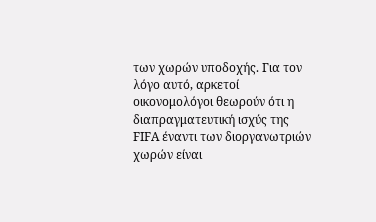των χωρών υποδοχής. Για τον λόγο αυτό, αρκετοί οικονομολόγοι θεωρούν ότι η διαπραγματευτική ισχύς της FIFA έναντι των διοργανωτριών χωρών είναι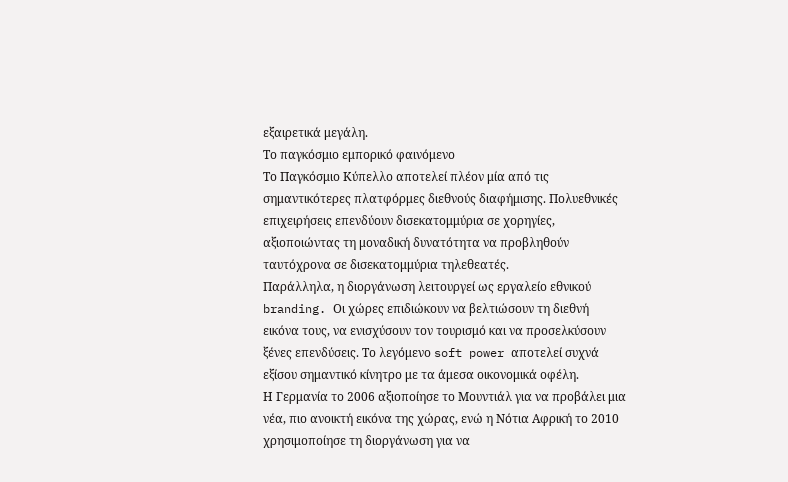εξαιρετικά μεγάλη.
Το παγκόσμιο εμπορικό φαινόμενο
Το Παγκόσμιο Κύπελλο αποτελεί πλέον μία από τις σημαντικότερες πλατφόρμες διεθνούς διαφήμισης. Πολυεθνικές επιχειρήσεις επενδύουν δισεκατομμύρια σε χορηγίες, αξιοποιώντας τη μοναδική δυνατότητα να προβληθούν ταυτόχρονα σε δισεκατομμύρια τηλεθεατές.
Παράλληλα, η διοργάνωση λειτουργεί ως εργαλείο εθνικού branding. Οι χώρες επιδιώκουν να βελτιώσουν τη διεθνή εικόνα τους, να ενισχύσουν τον τουρισμό και να προσελκύσουν ξένες επενδύσεις. Το λεγόμενο soft power αποτελεί συχνά εξίσου σημαντικό κίνητρο με τα άμεσα οικονομικά οφέλη.
Η Γερμανία το 2006 αξιοποίησε το Μουντιάλ για να προβάλει μια νέα, πιο ανοικτή εικόνα της χώρας, ενώ η Νότια Αφρική το 2010 χρησιμοποίησε τη διοργάνωση για να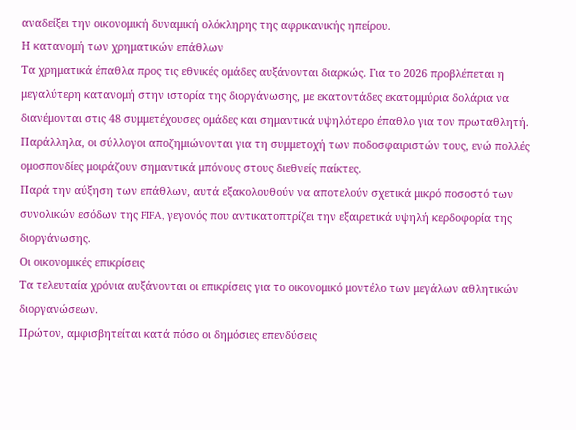αναδείξει την οικονομική δυναμική ολόκληρης της αφρικανικής ηπείρου.
Η κατανομή των χρηματικών επάθλων
Τα χρηματικά έπαθλα προς τις εθνικές ομάδες αυξάνονται διαρκώς. Για το 2026 προβλέπεται η μεγαλύτερη κατανομή στην ιστορία της διοργάνωσης, με εκατοντάδες εκατομμύρια δολάρια να διανέμονται στις 48 συμμετέχουσες ομάδες και σημαντικά υψηλότερο έπαθλο για τον πρωταθλητή. Παράλληλα, οι σύλλογοι αποζημιώνονται για τη συμμετοχή των ποδοσφαιριστών τους, ενώ πολλές ομοσπονδίες μοιράζουν σημαντικά μπόνους στους διεθνείς παίκτες.
Παρά την αύξηση των επάθλων, αυτά εξακολουθούν να αποτελούν σχετικά μικρό ποσοστό των συνολικών εσόδων της FIFA, γεγονός που αντικατοπτρίζει την εξαιρετικά υψηλή κερδοφορία της διοργάνωσης.
Οι οικονομικές επικρίσεις
Τα τελευταία χρόνια αυξάνονται οι επικρίσεις για το οικονομικό μοντέλο των μεγάλων αθλητικών διοργανώσεων.
Πρώτον, αμφισβητείται κατά πόσο οι δημόσιες επενδύσεις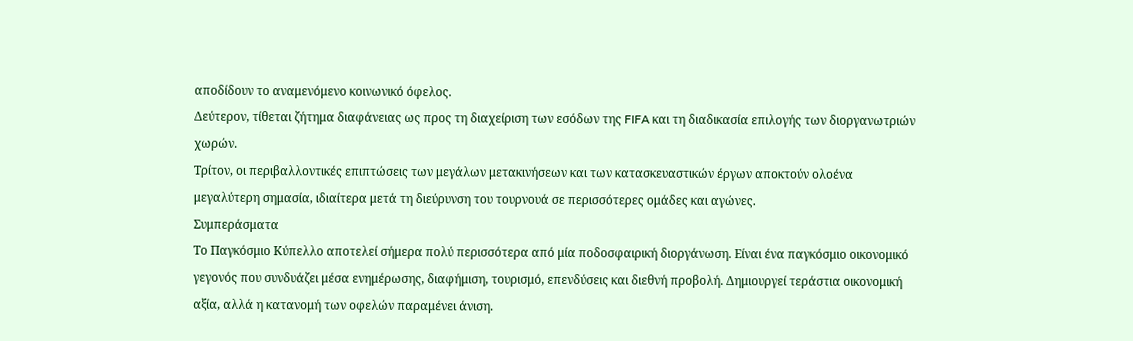αποδίδουν το αναμενόμενο κοινωνικό όφελος.
Δεύτερον, τίθεται ζήτημα διαφάνειας ως προς τη διαχείριση των εσόδων της FIFA και τη διαδικασία επιλογής των διοργανωτριών χωρών.
Τρίτον, οι περιβαλλοντικές επιπτώσεις των μεγάλων μετακινήσεων και των κατασκευαστικών έργων αποκτούν ολοένα μεγαλύτερη σημασία, ιδιαίτερα μετά τη διεύρυνση του τουρνουά σε περισσότερες ομάδες και αγώνες.
Συμπεράσματα
Το Παγκόσμιο Κύπελλο αποτελεί σήμερα πολύ περισσότερα από μία ποδοσφαιρική διοργάνωση. Είναι ένα παγκόσμιο οικονομικό γεγονός που συνδυάζει μέσα ενημέρωσης, διαφήμιση, τουρισμό, επενδύσεις και διεθνή προβολή. Δημιουργεί τεράστια οικονομική αξία, αλλά η κατανομή των οφελών παραμένει άνιση.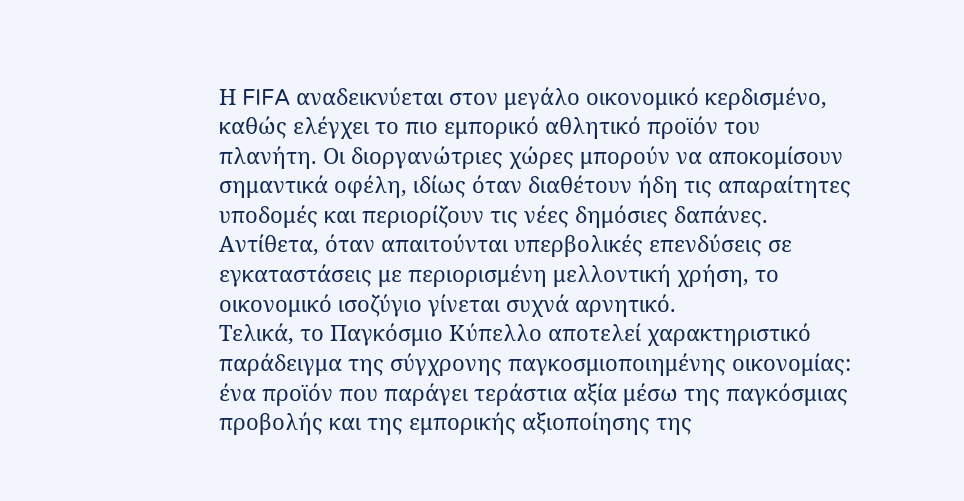Η FIFA αναδεικνύεται στον μεγάλο οικονομικό κερδισμένο, καθώς ελέγχει το πιο εμπορικό αθλητικό προϊόν του πλανήτη. Οι διοργανώτριες χώρες μπορούν να αποκομίσουν σημαντικά οφέλη, ιδίως όταν διαθέτουν ήδη τις απαραίτητες υποδομές και περιορίζουν τις νέες δημόσιες δαπάνες. Αντίθετα, όταν απαιτούνται υπερβολικές επενδύσεις σε εγκαταστάσεις με περιορισμένη μελλοντική χρήση, το οικονομικό ισοζύγιο γίνεται συχνά αρνητικό.
Τελικά, το Παγκόσμιο Κύπελλο αποτελεί χαρακτηριστικό παράδειγμα της σύγχρονης παγκοσμιοποιημένης οικονομίας: ένα προϊόν που παράγει τεράστια αξία μέσω της παγκόσμιας προβολής και της εμπορικής αξιοποίησης της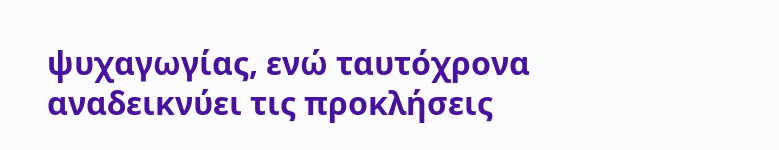ψυχαγωγίας, ενώ ταυτόχρονα αναδεικνύει τις προκλήσεις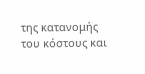της κατανομής του κόστους και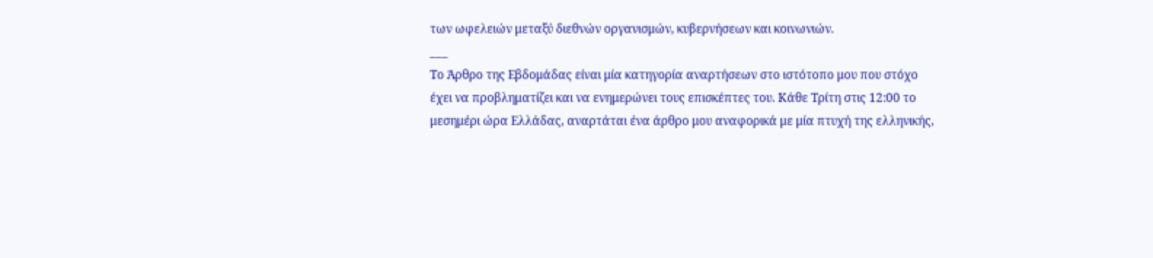των ωφελειών μεταξύ διεθνών οργανισμών, κυβερνήσεων και κοινωνιών.
___
Το Άρθρο της Εβδομάδας είναι μία κατηγορία αναρτήσεων στο ιστότοπο μου που στόχο έχει να προβληματίζει και να ενημερώνει τους επισκέπτες του. Κάθε Τρίτη στις 12:00 το μεσημέρι ώρα Ελλάδας, αναρτάται ένα άρθρο μου αναφορικά με μία πτυχή της ελληνικής,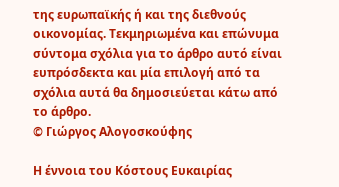της ευρωπαϊκής ή και της διεθνούς οικονομίας. Τεκμηριωμένα και επώνυμα σύντομα σχόλια για το άρθρο αυτό είναι ευπρόσδεκτα και μία επιλογή από τα σχόλια αυτά θα δημοσιεύεται κάτω από το άρθρο.
© Γιώργος Αλογοσκούφης

Η έννοια του Κόστους Ευκαιρίας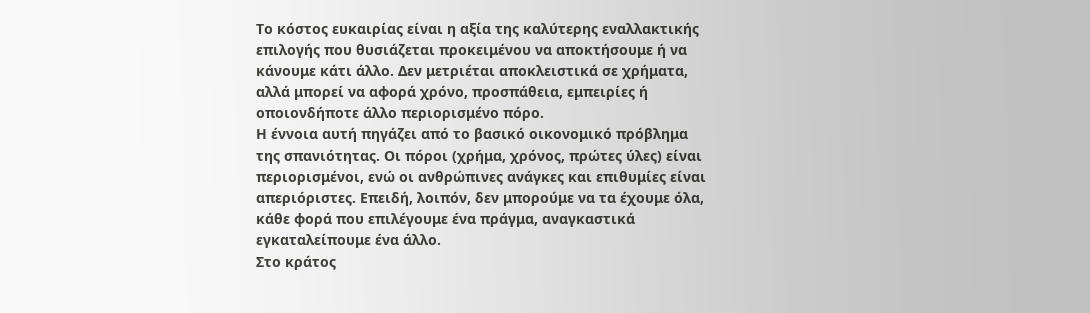Το κόστος ευκαιρίας είναι η αξία της καλύτερης εναλλακτικής επιλογής που θυσιάζεται προκειμένου να αποκτήσουμε ή να κάνουμε κάτι άλλο. Δεν μετριέται αποκλειστικά σε χρήματα, αλλά μπορεί να αφορά χρόνο, προσπάθεια, εμπειρίες ή οποιονδήποτε άλλο περιορισμένο πόρο.
Η έννοια αυτή πηγάζει από το βασικό οικονομικό πρόβλημα της σπανιότητας. Οι πόροι (χρήμα, χρόνος, πρώτες ύλες) είναι περιορισμένοι, ενώ οι ανθρώπινες ανάγκες και επιθυμίες είναι απεριόριστες. Επειδή, λοιπόν, δεν μπορούμε να τα έχουμε όλα, κάθε φορά που επιλέγουμε ένα πράγμα, αναγκαστικά εγκαταλείπουμε ένα άλλο.
Στο κράτος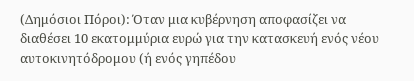(Δημόσιοι Πόροι): Όταν μια κυβέρνηση αποφασίζει να διαθέσει 10 εκατομμύρια ευρώ για την κατασκευή ενός νέου αυτοκινητόδρομου (ή ενός γηπέδου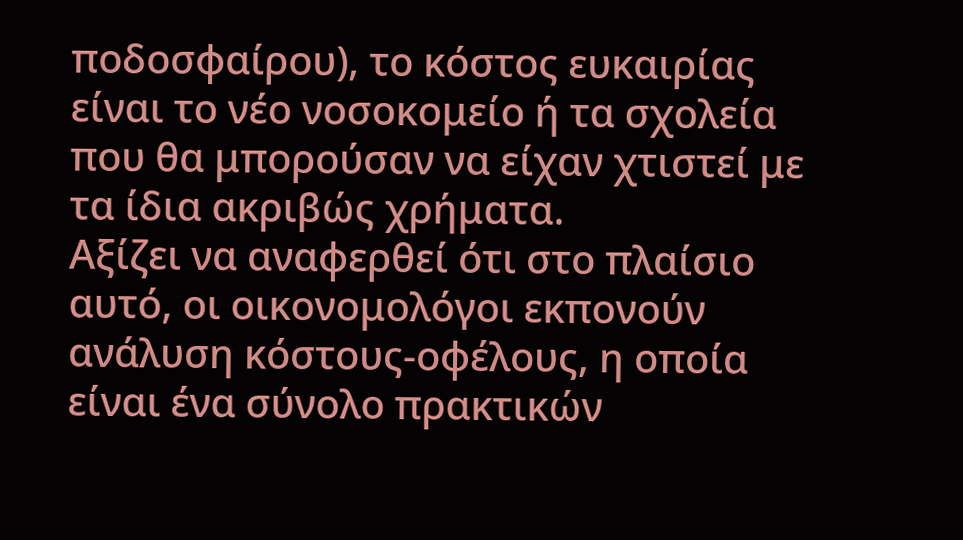ποδοσφαίρου), το κόστος ευκαιρίας είναι το νέο νοσοκομείο ή τα σχολεία που θα μπορούσαν να είχαν χτιστεί με τα ίδια ακριβώς χρήματα.
Αξίζει να αναφερθεί ότι στο πλαίσιο αυτό, οι οικονομολόγοι εκπονούν ανάλυση κόστους-οφέλους, η οποία είναι ένα σύνολο πρακτικών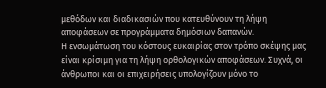μεθόδων και διαδικασιών που κατευθύνουν τη λήψη αποφάσεων σε προγράμματα δημόσιων δαπανών.
Η ενσωμάτωση του κόστους ευκαιρίας στον τρόπο σκέψης μας είναι κρίσιμη για τη λήψη ορθολογικών αποφάσεων. Συχνά, οι άνθρωποι και οι επιχειρήσεις υπολογίζουν μόνο το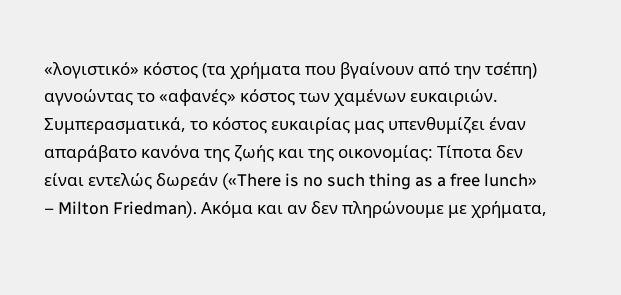«λογιστικό» κόστος (τα χρήματα που βγαίνουν από την τσέπη) αγνοώντας το «αφανές» κόστος των χαμένων ευκαιριών.
Συμπερασματικά, το κόστος ευκαιρίας μας υπενθυμίζει έναν απαράβατο κανόνα της ζωής και της οικονομίας: Τίποτα δεν είναι εντελώς δωρεάν («There is no such thing as a free lunch» – Milton Friedman). Ακόμα και αν δεν πληρώνουμε με χρήματα,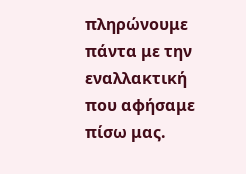πληρώνουμε πάντα με την εναλλακτική που αφήσαμε πίσω μας.